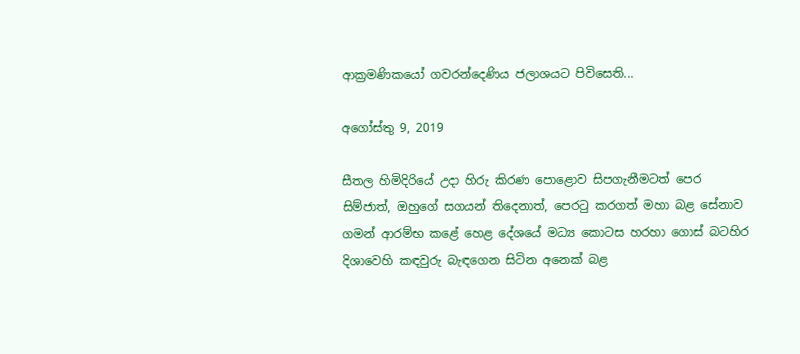ආක්‍රමණිකයෝ ගවරන්දෙණිය ජලාශයට පිවිසෙති...

අගෝස්තු 9, 2019

සීතල හිමිදිරියේ උදා හිරු කිරණ පොළොව සිපගැනීමටත් පෙර සිම්ජාත්, ඔහුගේ සගයන් තිදෙනාත්, පෙරටු කරගත් මහා බළ සේනාව ගමන් ආරම්භ කළේ හෙළ දේශයේ මධ්‍ය කොටස හරහා ගොස් බටහිර දිශාවෙහි කඳවුරු බැඳගෙන සිටින අනෙක් බළ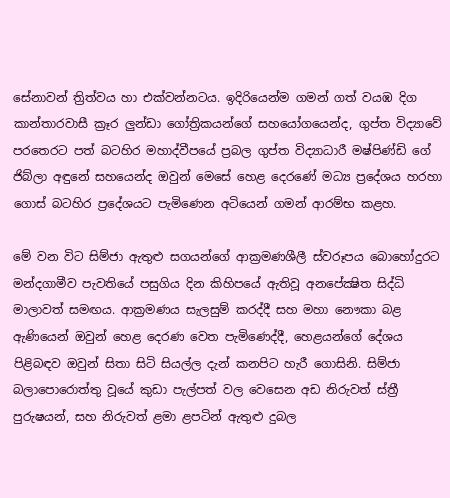සේනාවන් ත්‍රිත්වය හා එක්වන්නටය. ඉදිරියෙන්ම ගමන් ගත් වයඹ දිග කාන්තාරවාසී ක්‍රෑර ලුන්ඩා ගෝත්‍රිකයන්ගේ සහයෝගයෙන්ද, ගුප්ත විද්‍යාවේ පරතෙරට පත් බටහිර මහාද්වීපයේ ප්‍රබල ගුප්ත විද්‍යාධාරී මෂ්පිණ්ඩි ගේ ජිබ්ලා අඳුනේ සහයෙන්ද ඔවුන් මෙසේ හෙළ දෙරණේ මධ්‍ය ප්‍රදේශය හරහා ගොස් බටහිර ප්‍රදේශයට පැමිණෙන අටියෙන් ගමන් ආරම්භ කළහ.

මේ වන විට සිම්ජා ඇතුළු සගයන්ගේ ආක්‍රමණශීලී ස්වරූපය බොහෝදුරට මන්දගාමීව පැවතියේ පසුගිය දින කිහිපයේ ඇතිවූ අනපේක්‍ෂිත සිද්ධි මාලාවත් සමඟය. ආක්‍රමණය සැලසුම් කරද්දී සහ මහා නෞකා බළ ඇණියෙන් ඔවුන් හෙළ දෙරණ වෙත පැමිණෙද්දී, හෙළයන්ගේ දේශය පිළිබඳව ඔවුන් සිතා සිටි සියල්ල දැන් කනපිට හැරී ගොසිනි. සිම්ජා බලාපොරොත්තු වූයේ කුඩා පැල්පත් වල වෙසෙන අඩ නිරුවත් ස්ත්‍රී පුරුෂයන්, සහ නිරුවත් ළමා ළපටින් ඇතුළු දුබල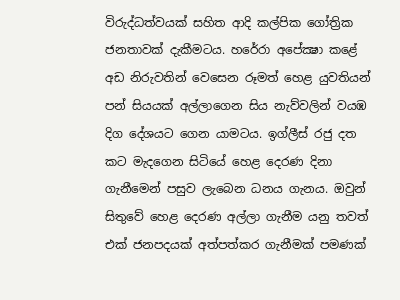විරුද්ධත්වයක් සහිත ආදි කල්පික ගෝත්‍රික ජනතාවක් දැකීමටය. හරේරා අපේක්‍ෂා කළේ අඩ නිරුවතින් වෙසෙන රූමත් හෙළ යුවතියන් පන් සියයක් අල්ලාගෙන සිය නැව්වලින් වයඹ දිග දේශයට ගෙන යාමටය. ඉග්ලීස් රජු දත කට මැදගෙන සිටියේ හෙළ දෙරණ දිනා ගැනීමෙන් පසුව ලැබෙන ධනය ගැනය. ඔවුන් සිතුවේ හෙළ දෙරණ අල්ලා ගැනීම යනු තවත් එක් ජනපදයක් අත්පත්කර ගැනීමක් පමණක්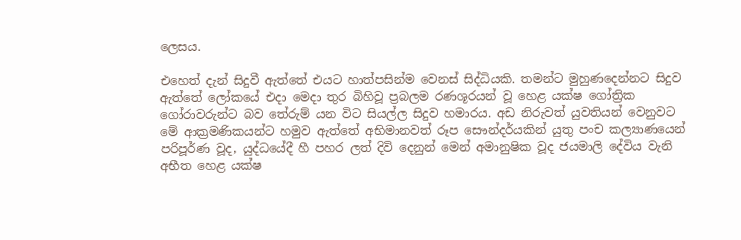ලෙසය.

එහෙත් දැන් සිදුවී ඇත්තේ එයට හාත්පසින්ම වෙනස් සිද්ධියකි. තමන්ට මුහුණදෙන්නට සිදුව ඇත්තේ ලෝකයේ එදා මෙදා තුර බිහිවූ ප්‍රබලම රණශූරයන් වූ හෙළ යක්ෂ ගෝත්‍රික ගෝරාවරුන්ට බව තේරුම් යන විට සියල්ල සිදුව හමාරය. අඩ නිරුවත් යුවතියන් වෙනුවට මේ ආක්‍රමණිකයන්ට හමුව ඇත්තේ අභිමානවත් රූප සෞන්දර්යකින් යුතු පංච කල්‍යාණයෙන් පරිපූර්ණ වූද, යුද්ධයේදී හී පහර ලත් දිවි දෙනුන් මෙන් අමානුෂික වූද ජයමාලි දේවිය වැනි අභීත හෙළ යක්ෂ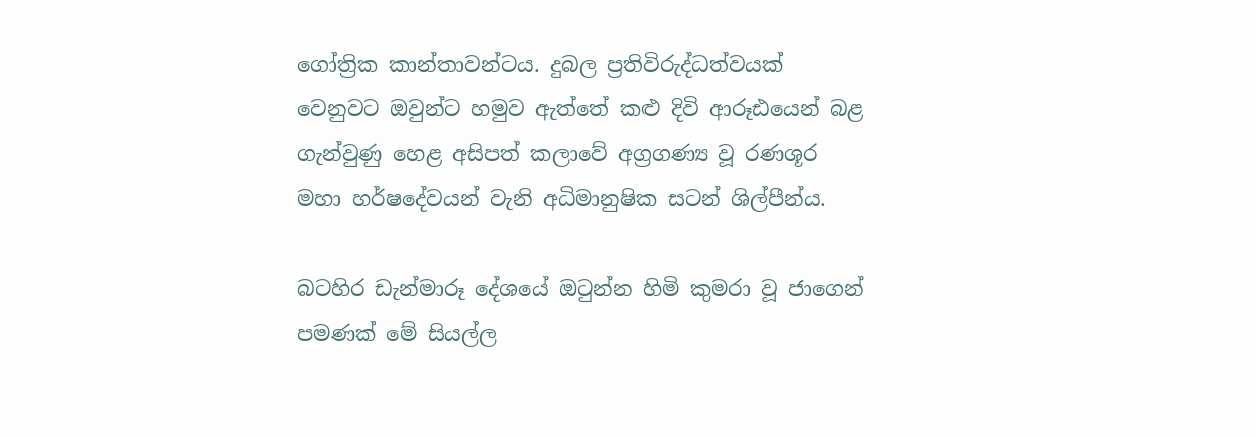ගෝත්‍රික කාන්තාවන්ටය. දුබල ප්‍රතිවිරුද්ධත්වයක් වෙනුවට ඔවුන්ට හමුව ඇත්තේ කළු දිවි ආරූඪයෙන් බළ ගැන්වුණු හෙළ අසිපත් කලාවේ අග්‍රගණ්‍ය වූ රණශූර මහා හර්ෂදේවයන් වැනි අධිමානුෂික සටන් ශිල්පීන්ය.

බටහිර ඩැන්මාරූ දේශයේ ඔටුන්න හිමි කුමරා වූ ජාගෙන් පමණක් මේ සියල්ල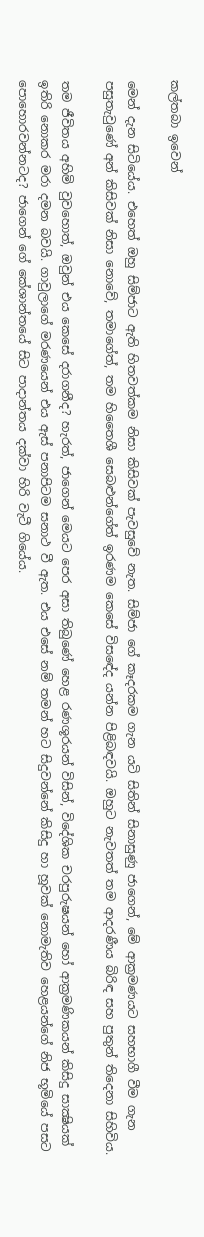කල්තබා ඉවෙන්

මෙන් දැන සිටියේය. එහෙත් ඔහු සිම්ජාට ඇති හිතවත්කම නිසා කිසිවක් පැවසුවේ නැත. සිම්ජා ගේ කෑදරකම ගැන යටි සිතින් සිනාසුණු ජාගෙන්, මේ ආක්‍රමණයට සහභාගී වීම ගැන පසුතැවුණේ අන් කිසිවක් නිසා නොවේ, තමාගේත්, තම හිතෛශී සෙබළුන්ගේත් ඉරණම කෙසේ විසඳේද යන්න පිළිබඳවයි. ඔහුට නැවතත් තම ආදරණීය බිරිඳ සහ පුතුන් තිදෙනා සිහිවිය.

තම ජීවිතය අහිමි වුවහොත්, ඔවුන් එය කෙසේ දරාගනීද? හැරත්, ජාගෙන් මෙයට පෙර අසා තිබුණේ හෙළ රණශූරයන් විසින්, විදේශික චරපුරුෂයන් හෝ ආක්‍රමණිකයන් කිසිදු සාක්‍ෂියක් ඉතිරි නොකර මරා දමන බවයි. ගාවුලාගේ මරණයෙන් එය ඇස් පනාපිටම සනාථ වී ඇත. එය එසේ නම් තමන් හට සිදුවන්නේ කිසිදු හා හූවක් නොමැතිව හෙළයන්ගේ නිජ භූමියේ පසට පොහොරවන්නටද? ජාගෙන් ගේ කේශාන්තයේ සිට පාදාන්තය දක්වා හිරි වැටී ගියේය.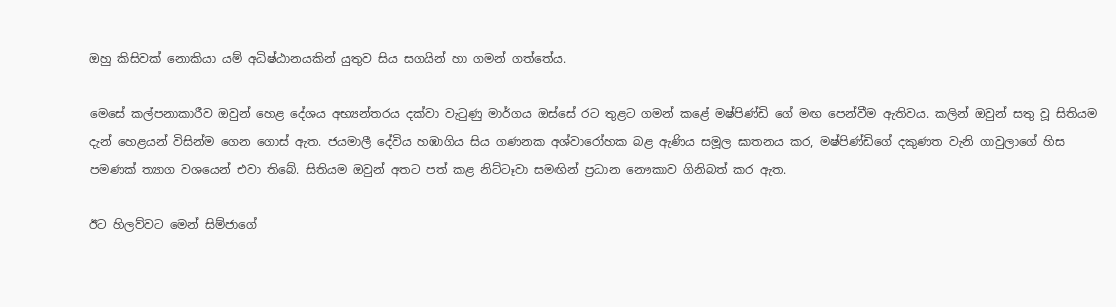ඔහු කිසිවක් නොකියා යම් අධිෂ්ඨානයකින් යුතුව සිය සගයින් හා ගමන් ගත්තේය.

මෙසේ කල්පනාකාරීව ඔවුන් හෙළ දේශය අභ්‍යන්තරය දක්වා වැටුණු මාර්ගය ඔස්සේ රට තුළට ගමන් කළේ මෂ්පිණ්ඩි ගේ මඟ පෙන්වීම ඇතිවය. කලින් ඔවුන් සතු වූ සිතියම දැන් හෙළයන් විසින්ම ගෙන ගොස් ඇත. ජයමාලී දේවිය හඹාගිය සිය ගණනක අශ්වාරෝහක බළ ඇණිය සමූල ඝාතනය කර, මෂ්පිණ්ඩිගේ දකුණත වැනි ගාවුලාගේ හිස පමණක් ත්‍යාග වශයෙන් එවා තිබේ. සිතියම ඔවුන් අතට පත් කළ නිට්ටෑවා සමඟින් ප්‍රධාන නෞකාව ගිනිබත් කර ඇත.

ඊට හිලව්වට මෙන් සිම්ජාගේ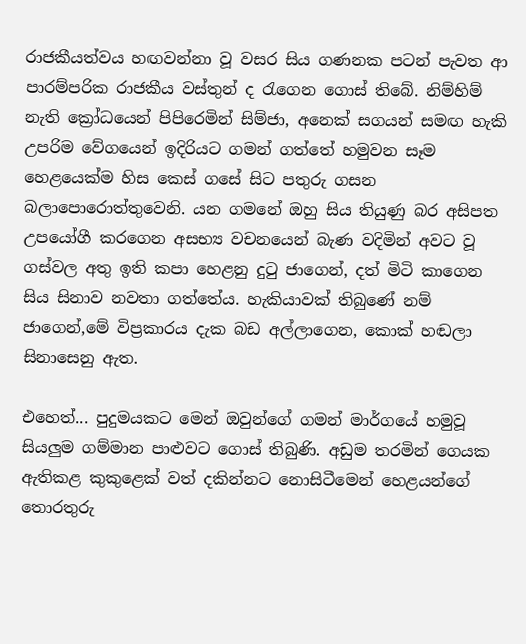රාජකීයත්වය හඟවන්නා වූ වසර සිය ගණනක පටන් පැවත ආ පාරම්පරික රාජකීය වස්තුන් ද රැගෙන ගොස් තිබේ. නිම්හිම් නැති ක්‍රෝධයෙන් පිපිරෙමින් සිම්ජා, අනෙක් සගයන් සමඟ හැකි උපරිම වේගයෙන් ඉදිරියට ගමන් ගත්තේ හමුවන සෑම හෙළයෙක්ම හිස කෙස් ගසේ සිට පතුරු ගසන බලාපොරොත්තුවෙනි. යන ගමනේ ඔහු සිය තියුණු බර අසිපත උපයෝගී කරගෙන අසභ්‍ය වචනයෙන් බැණ වදිමින් අවට වූ ගස්වල අතු ඉති කපා හෙළනු දුටු ජාගෙන්, දත් මිටි කාගෙන සිය සිනාව නවතා ගත්තේය. හැකියාවක් තිබුණේ නම් ජාගෙන්,මේ විප්‍රකාරය දැක බඩ අල්ලාගෙන, කොක් හඬලා සිනාසෙනු ඇත.

එහෙත්... පුදුමයකට මෙන් ඔවුන්ගේ ගමන් මාර්ගයේ හමුවූ සියලුම ගම්මාන පාළුවට ගොස් තිබුණි. අඩුම තරමින් ගෙයක ඇතිකළ කුකුළෙක් වත් දකින්නට නොසිටීමෙන් හෙළයන්ගේ තොරතුරු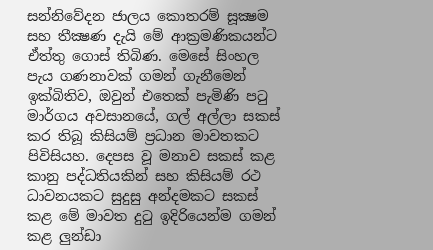සන්නිවේදන ජාලය කොතරම් සූක්‍ෂම සහ තීක්‍ෂණ දැයි මේ ආක්‍රමණිකයන්ට ඒත්තු ගොස් තිබිණ. මෙසේ සිංහල පැය ගණනාවක් ගමන් ගැනීමෙන් ඉක්බිතිව, ඔවුන් එතෙක් පැමිණි පටු මාර්ගය අවසානයේ, ගල් අල්ලා සකස් කර තිබූ කිසියම් ප්‍රධාන මාවතකට පිවිසියහ. දෙපස වූ මනාව සකස් කළ කානු පද්ධතියකින් සහ කිසියම් රථ ධාවනයකට සුදුසු අන්දමකට සකස් කළ මේ මාවත දුටු ඉදිරියෙන්ම ගමන් කළ ලුන්ඩා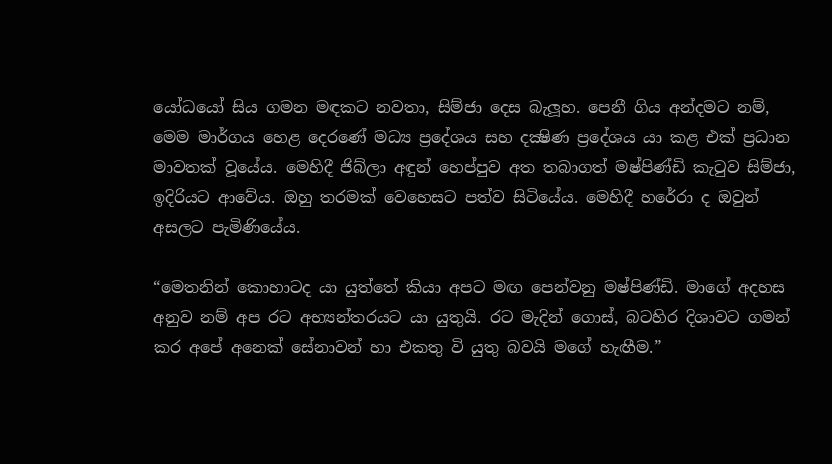යෝධයෝ සිය ගමන මඳකට නවතා, සිම්ජා දෙස බැලූහ. පෙනී ගිය අන්දමට නම්, මෙම මාර්ගය හෙළ දෙරණේ මධ්‍ය ප්‍රදේශය සහ දක්‍ෂිණ ප්‍රදේශය යා කළ එක් ප්‍රධාන මාවතක් වූයේය. මෙහිදී ජිබ්ලා අඳුන් හෙප්පුව අත තබාගත් මෂ්පිණ්ඩි කැටුව සිම්ජා, ඉදිරියට ආවේය. ඔහු තරමක් වෙහෙසට පත්ව සිටියේය. මෙහිදී හරේරා ද ඔවුන් අසලට පැමිණියේය.

“මෙතනින් කොහාටද යා යුත්තේ කියා අපට මඟ පෙන්වනු මෂ්පිණ්ඩි. මාගේ අදහස අනුව නම් අප රට අභ්‍යන්තරයට යා යුතුයි. රට මැදින් ගොස්, බටහිර දිශාවට ගමන් කර අපේ අනෙක් සේනාවන් හා එකතු වි යුතු බවයි මගේ හැඟීම.”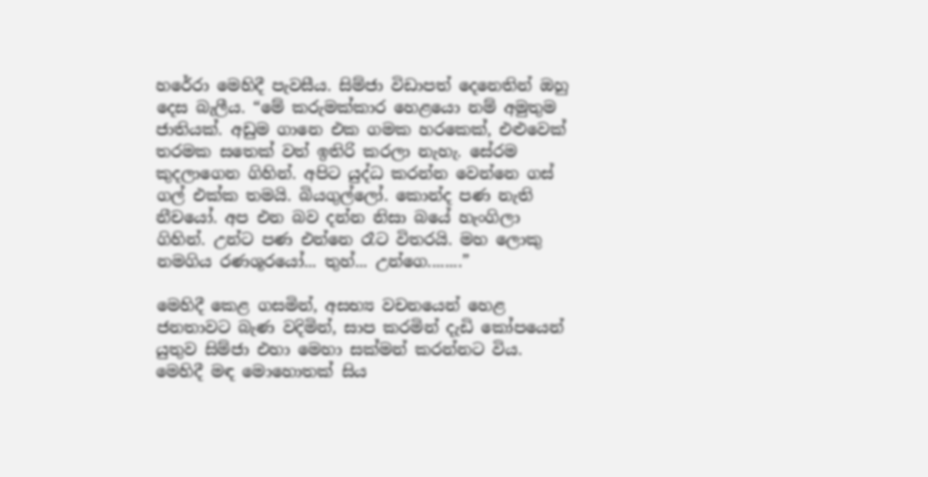හරේරා මෙහිදී පැවසීය. සිම්ජා විඩාපත් දෙනෙතින් ඔහු දෙස බැලීය. “මේ කරුමක්කාර හෙළයො නම් අමුතුම ජාතියක්. අඩුම ගානෙ එක ගමක හරකෙක්, එළුවෙක් තරමක සතෙක් වත් ඉතිරි කරලා නැහැ. සේරම කුදලාගෙන ගිහින්. අපිට යුද්ධ කරන්න වෙන්නෙ ගස් ගල් එක්ක තමයි. බියගුල්ලෝ. කොන්ද පණ නැති නීචයෝ. අප එන බව දන්න නිසා බයේ හැංගිලා ගිහින්. උන්ට පණ එන්නෙ රෑට විතරයි. මහ ලොකු නමගිය රණශූරයෝ... තුහ්... උන්ගෙ........”

මෙහිදී කෙළ ගසමින්, අසභ්‍ය වචනයෙන් හෙළ ජනතාවට බැණ වදිමින්, සාප කරමින් දැඩි කෝපයෙන් යුතුව සිම්ජා එහා මෙහා සක්මන් කරන්නට විය. මෙහිදී මඳ මොහොතක් සිය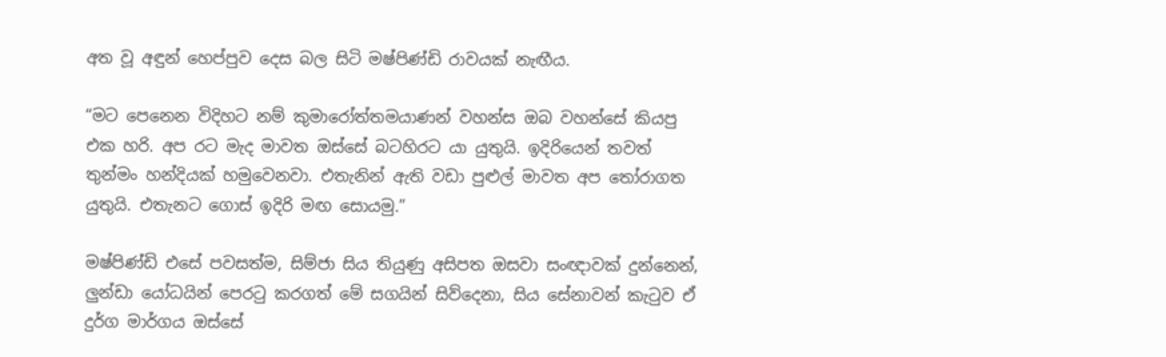අත වූ අඳුන් හෙප්පුව දෙස බල සිටි මෂ්පිණ්ඩි රාවයක් නැඟීය.

“මට පෙනෙන විදිහට නම් කුමාරෝත්තමයාණන් වහන්ස ඔබ වහන්සේ කියපු එක හරි. අප රට මැද මාවත ඔස්සේ බටහිරට යා යුතුයි. ඉදිරියෙන් තවත් තුන්මං හන්දියක් හමුවෙනවා. එතැනින් ඇති වඩා පුළුල් මාවත අප තෝරාගත යුතුයි. එතැනට ගොස් ඉදිරි මඟ සොයමු.”

මෂ්පිණ්ඩි එසේ පවසත්ම, සිම්ජා සිය තියුණු අසිපත ඔසවා සංඥාවක් දුන්නෙන්, ලුන්ඩා යෝධයින් පෙරටු කරගත් මේ සගයින් සිව්දෙනා, සිය සේනාවන් කැටුව ඒ දුර්ග මාර්ගය ඔස්සේ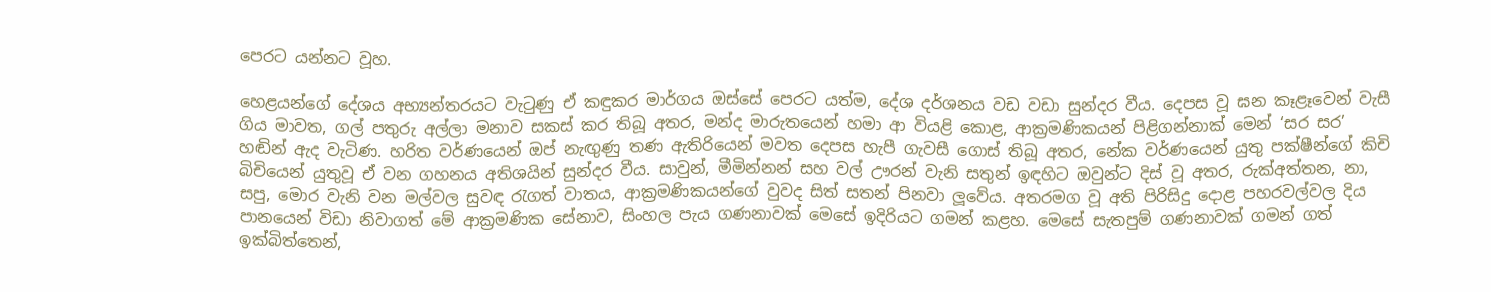පෙරට යන්නට වූහ.

හෙළයන්ගේ දේශය අභ්‍යන්තරයට වැටුණු ඒ කඳුකර මාර්ගය ඔස්සේ පෙරට යත්ම, දේශ දර්ශනය වඩ වඩා සුන්දර වීය. දෙපස වූ ඝන කෑළෑවෙන් වැසී ගිය මාවත, ගල් පතුරු අල්ලා මනාව සකස් කර තිබූ අතර, මන්ද මාරුතයෙන් හමා ආ වියළි කොළ, ආක්‍රමණිකයන් පිළිගන්නාක් මෙන් ‘සර සර’ හඬින් ඇද වැටිණ. හරිත වර්ණයෙන් ඔප් නැඟුණු තණ ඇතිරියෙන් මවත දෙපස හැපී ගැවසී ගොස් තිබූ අතර, නේක වර්ණයෙන් යුතු පක්ෂීන්ගේ කිචි බිචියෙන් යුතුවූ ඒ වන ගහනය අතිශයින් සුන්දර වීය. සාවුන්, මීමින්නන් සහ වල් ඌරන් වැනි සතුන් ඉඳහිට ඔවුන්ට දිස් වූ අතර, රුක්අත්තන, නා, සපු, මොර වැනි වන මල්වල සුවඳ රැගත් වාතය, ආක්‍රමණිකයන්ගේ වුවද සිත් සතන් පිනවා ලූවේය. අතරමග වූ අති පිරිසිදු දොළ පහරවල්වල දිය පානයෙන් විඩා නිවාගත් මේ ආක්‍රමණික සේනාව, සිංහල පැය ගණනාවක් මෙසේ ඉදිරියට ගමන් කළහ. මෙසේ සැතපුම් ගණනාවක් ගමන් ගත් ඉක්බිත්තෙන්,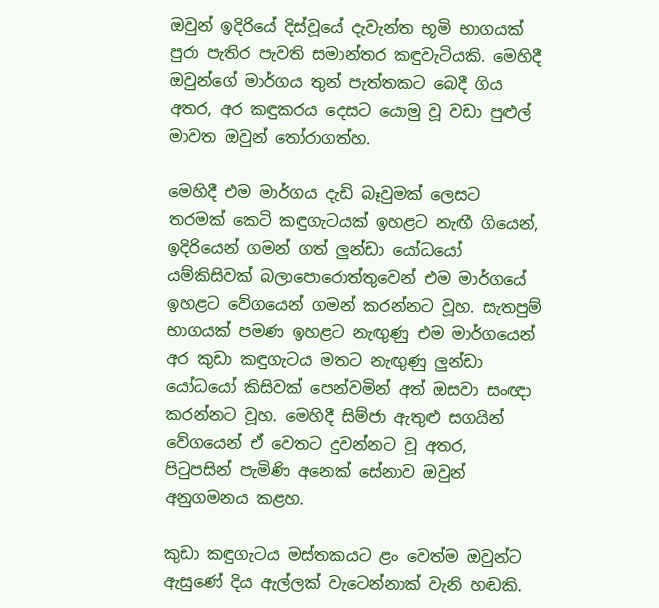ඔවුන් ඉදිරියේ දිස්වූයේ දැවැන්ත භූමි භාගයක් පුරා පැතිර පැවති සමාන්තර කඳුවැටියකි. මෙහිදී ඔවුන්ගේ මාර්ගය තුන් පැත්තකට බෙදී ගිය අතර, අර කඳුකරය දෙසට යොමු වූ වඩා පුළුල් මාවත ඔවුන් තෝරාගත්හ.

මෙහිදී එම මාර්ගය දැඩි බෑවුමක් ලෙසට තරමක් කෙටි කඳුගැටයක් ඉහළට නැඟී ගියෙන්, ඉදිරියෙන් ගමන් ගත් ලුන්ඩා යෝධයෝ යම්කිසිවක් බලාපොරොත්තුවෙන් එම මාර්ගයේ ඉහළට වේගයෙන් ගමන් කරන්නට වූහ. සැතපුම් භාගයක් පමණ ඉහළට නැඟුණු එම මාර්ගයෙන් අර කුඩා කඳුගැටය මතට නැඟුණු ලුන්ඩා යෝධයෝ කිසිවක් පෙන්වමින් අත් ඔසවා සංඥා කරන්නට වූහ. මෙහිදී සිම්ජා ඇතුළු සගයින් වේගයෙන් ඒ වෙතට දුවන්නට වූ අතර, පිටුපසින් පැමිණි අනෙක් සේනාව ඔවුන් අනුගමනය කළහ.

කුඩා කඳුගැටය මස්තකයට ළං වෙත්ම ඔවුන්ට ඇසුණේ දිය ඇල්ලක් වැටෙන්නාක් වැනි හඬකි.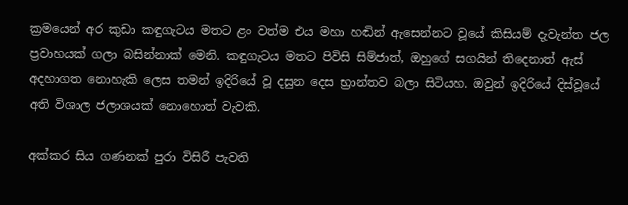ක්‍රමයෙන් අර කුඩා කඳුගැටය මතට ළං වත්ම එය මහා හඬින් ඇසෙන්නට වූයේ කිසියම් දැවැන්ත ජල ප්‍රවාහයක් ගලා බසින්නාක් මෙනි. කඳුගැටය මතට පිවිසි සිම්ජාත්, ඔහුගේ සගයින් තිදෙනාත් ඇස් අදහාගත නොහැකි ලෙස තමන් ඉදිරියේ වූ දසුන දෙස භ්‍රාන්තව බලා සිටියහ. ඔවුන් ඉදිරියේ දිස්වූයේ අති විශාල ජලාශයක් නොහොත් වැවකි.

අක්කර සිය ගණනක් පුරා විසිරී පැවති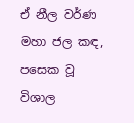ඒ නීල වර්ණ මහා ජල කඳ, පසෙක වූ විශාල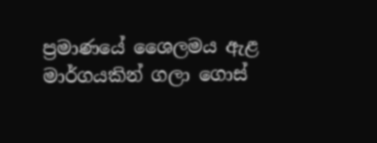ප්‍රමාණයේ ශෛලමය ඇළ මාර්ගයකින් ගලා ගොස්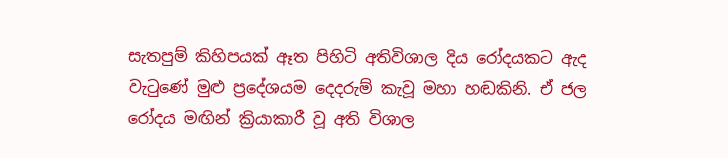සැතපුම් කිහිපයක් ඈත පිහිටි අතිවිශාල දිය රෝදයකට ඇද වැටුණේ මුළු ප්‍රදේශයම දෙදරුම් කැවූ මහා හඬකිනි. ඒ ජල රෝදය මඟින් ක්‍රියාකාරී වූ අති විශාල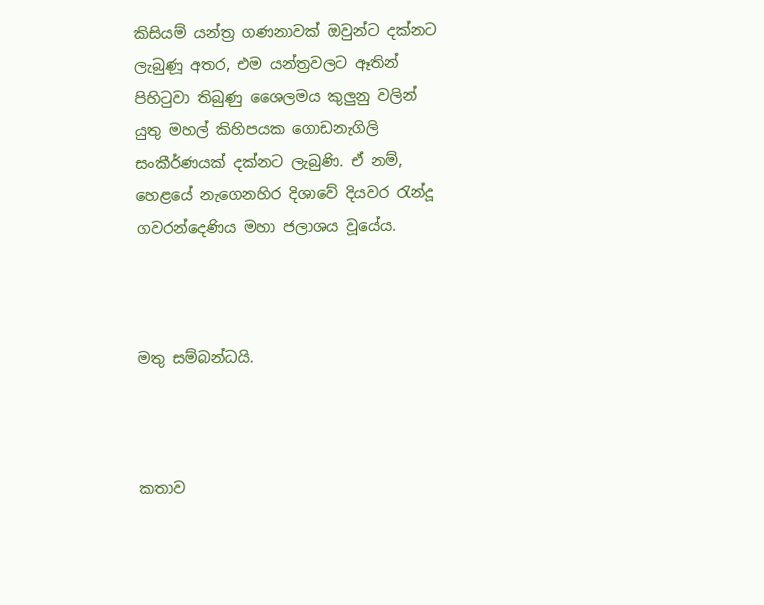කිසියම් යන්ත්‍ර ගණනාවක් ඔවුන්ට දක්නට ලැබුණූ අතර, එම යන්ත්‍රවලට ඈතින් පිහිටුවා තිබුණු ශෛලමය කුලුනු වලින් යුතු මහල් කිහිපයක ගොඩනැගිලි සංකීර්ණයක් දක්නට ලැබුණි. ඒ නම්, හෙළයේ නැගෙනහිර දිශාවේ දියවර රැන්දූ ගවරන්දෙණිය මහා ජලාශය වූයේය.



මතු සම්බන්ධයි.



කතාව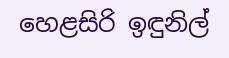හෙළසිරි ඉඳුනිල්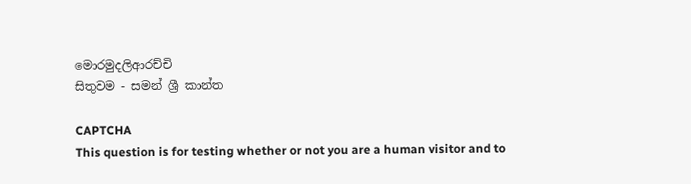මොරමුදලිආරච්චි
සිතුවම - සමන් ශ්‍රී කාන්ත

CAPTCHA
This question is for testing whether or not you are a human visitor and to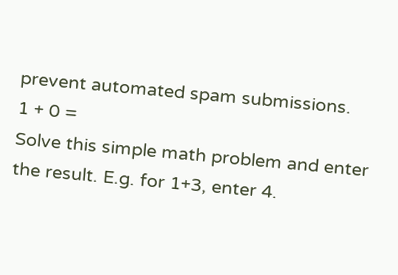prevent automated spam submissions.
1 + 0 =
Solve this simple math problem and enter the result. E.g. for 1+3, enter 4.